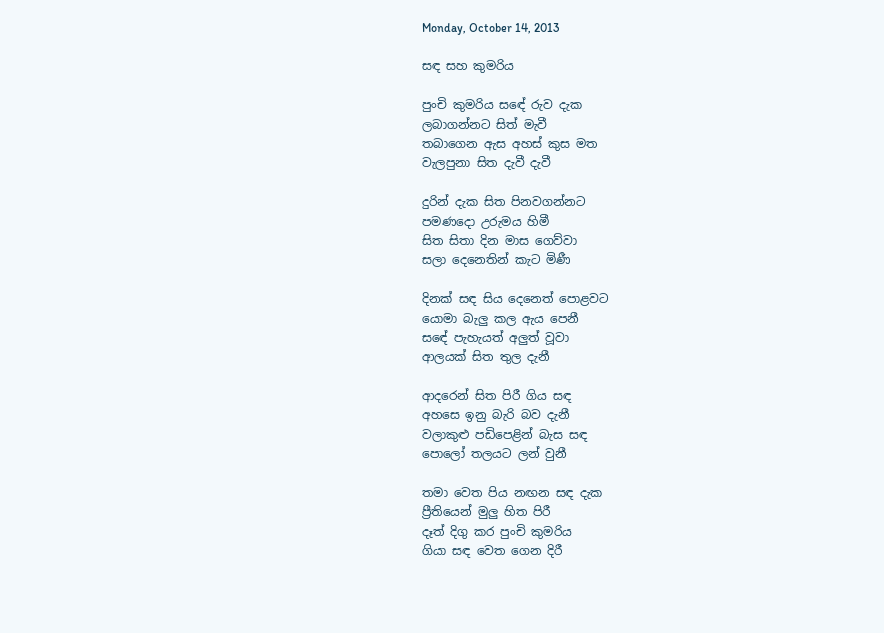Monday, October 14, 2013

සඳ සහ කුමරිය

පුංචි කුමරිය සඳේ රුව දැක
ලබාගන්නට සිත් මැවී
තබාගෙන ඇස අහස් කුස මත
වැලපුනා සිත දැවී දැවී

දුරින් දැක සිත පිනවගන්නට
පමණදො උරුමය හිමී
සිත සිතා දින මාස ගෙව්වා
සලා දෙනෙතින් කැට මිණී

දිනක් සඳ සිය දෙනෙත් පොළවට
යොමා බැලු කල ඇය පෙනී
සඳේ පැහැයත් අලුත් වූවා
ආලයක් සිත තුල දැනී

ආදරෙන් සිත පිරී ගිය සඳ
අහසෙ ඉනු බැරි බව දැනී
වලාකුළු පඩිපෙළින් බැස සඳ
පොලෝ තලයට ලන් වුනී

තමා වෙත පිය නඟන සඳ දැක
ප්‍රීතියෙන් මුලු හිත පිරී
දෑත් දිගු කර පුංචි කුමරිය
ගියා සඳ වෙත ගෙන දිරී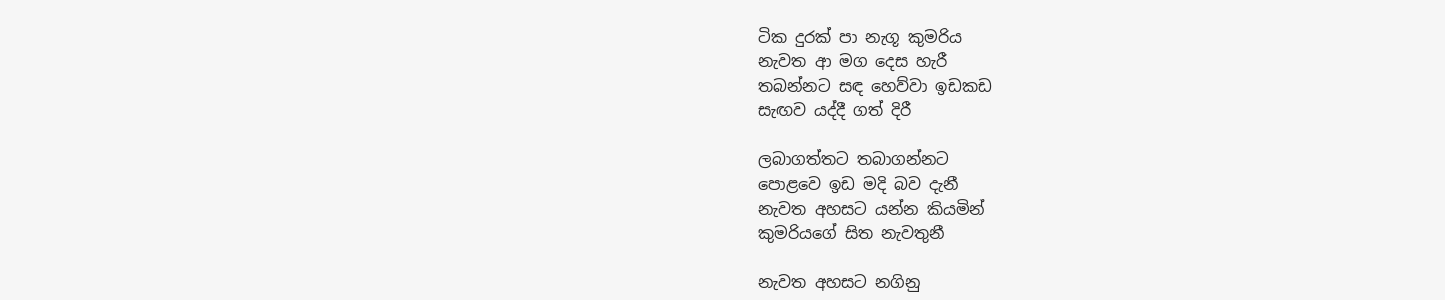ටික දුරක් පා නැගූ කුමරිය
නැවත ආ මග දෙස හැරී
තබන්නට සඳ හෙව්වා ඉඩකඩ
සැඟව යද්දී ගත් දිරී

ලබාගත්තට තබාගන්නට
පොළවෙ ඉඩ මදි බව දැනී
නැවත අහසට යන්න කියමින්
කුමරියගේ සිත නැවතුනී

නැවත අහසට නගිනු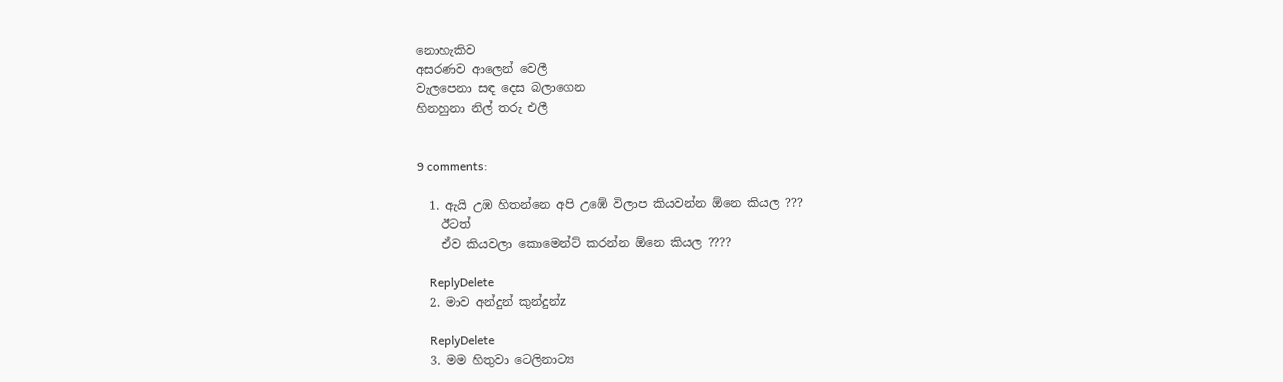නොහැකිව
අසරණව ආලෙන් වෙලී
වැලපෙනා සඳ දෙස බලාගෙන
හිනහුනා නිල් තරු එලී


9 comments:

  1. ඇයි උඹ හිතන්නෙ අපි උඹේ විලාප කියවන්න ඕනෙ කියල ???
    ඊටත්
    ඒව කියවලා කොමෙන්ට් කරන්න ඕනෙ කියල ????

    ReplyDelete
  2. මාව අන්දුන් කුන්දුන්z

    ReplyDelete
  3. මම හිතුවා ටෙලිනාට්‍ය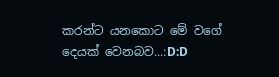කරන්ට යනකොට මේ වගේ දෙයක් වෙනබව...:D:D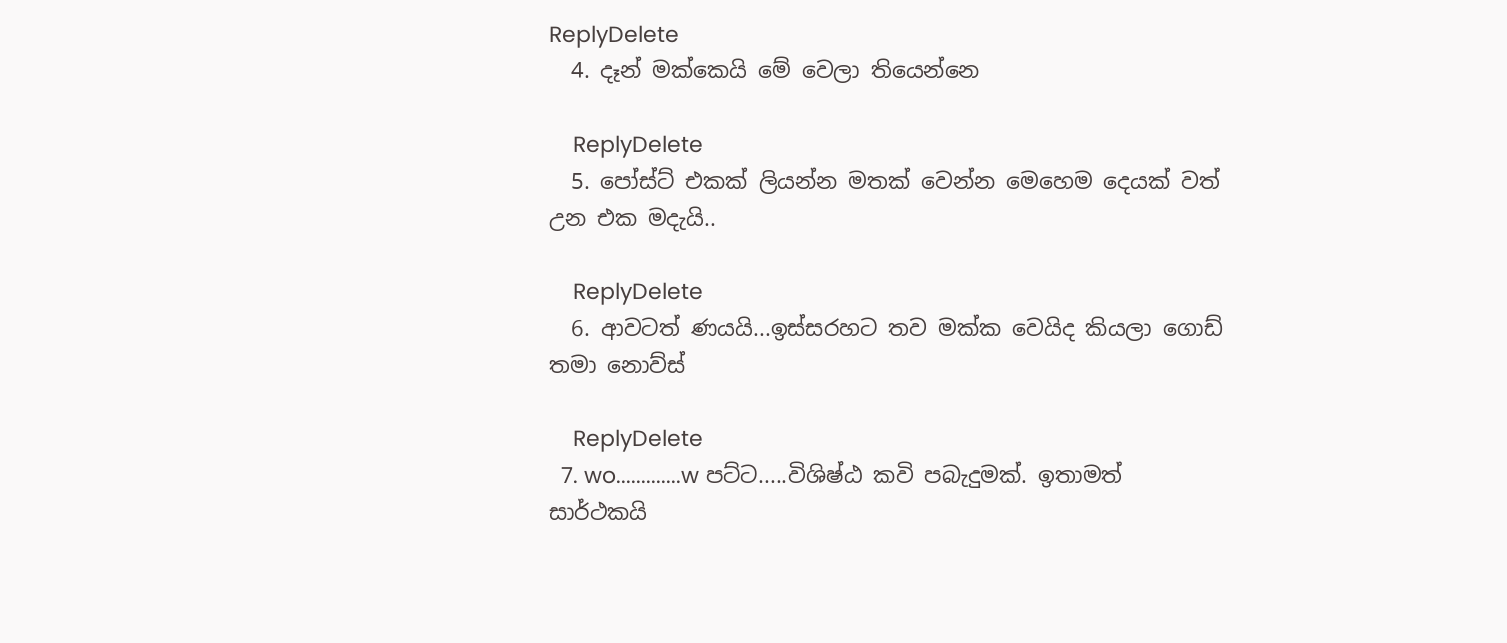ReplyDelete
  4. දෑන් මක්කෙයි මේ වෙලා තියෙන්නෙ

    ReplyDelete
  5. පෝස්ට් එකක් ලියන්න මතක් වෙන්න මෙහෙම දෙයක් වත් උන එක මදැයි..

    ReplyDelete
  6. ආවටත් ණයයි...ඉස්සරහට තව මක්ක වෙයිද කියලා ගොඩ් තමා නොව්ස්

    ReplyDelete
  7. wo.............w පට්ට.....විශිෂ්ඨ කවි පබැදුමක්. ඉතාමත් සාර්ථකයි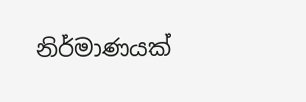නිර්මාණයක්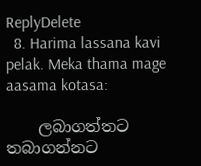ReplyDelete
  8. Harima lassana kavi pelak. Meka thama mage aasama kotasa:

    ලබාගත්තට තබාගන්නට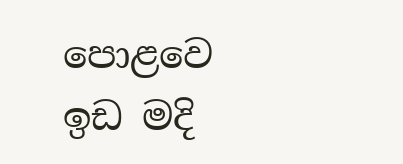පොළවෙ ඉඩ මදි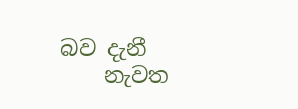බව දැනී
    නැවත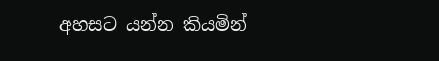අහසට යන්න කියමින්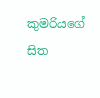කුමරියගේ සිත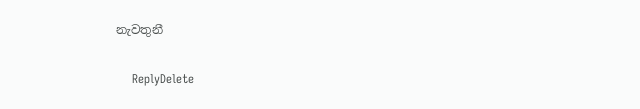නැවතුනී

    ReplyDelete